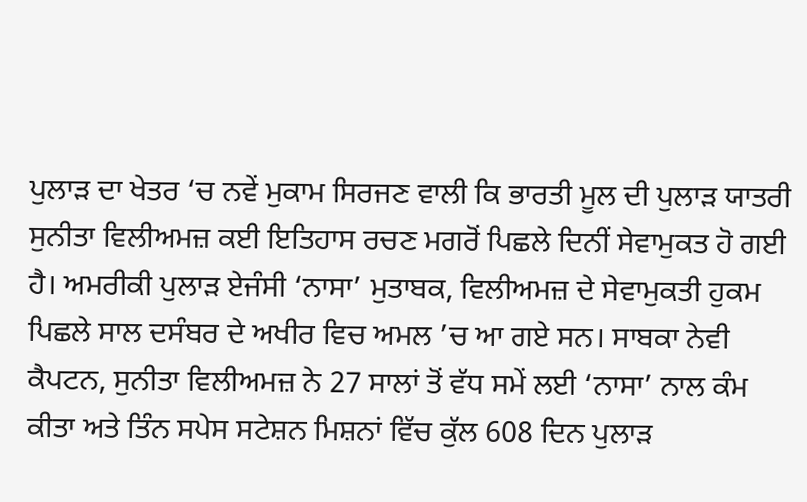ਪੁਲਾੜ ਦਾ ਖੇਤਰ ‘ਚ ਨਵੇਂ ਮੁਕਾਮ ਸਿਰਜਣ ਵਾਲੀ ਕਿ ਭਾਰਤੀ ਮੂਲ ਦੀ ਪੁਲਾੜ ਯਾਤਰੀ ਸੁਨੀਤਾ ਵਿਲੀਅਮਜ਼ ਕਈ ਇਤਿਹਾਸ ਰਚਣ ਮਗਰੋਂ ਪਿਛਲੇ ਦਿਨੀਂ ਸੇਵਾਮੁਕਤ ਹੋ ਗਈ ਹੈ। ਅਮਰੀਕੀ ਪੁਲਾੜ ਏਜੰਸੀ ‘ਨਾਸਾ’ ਮੁਤਾਬਕ, ਵਿਲੀਅਮਜ਼ ਦੇ ਸੇਵਾਮੁਕਤੀ ਹੁਕਮ ਪਿਛਲੇ ਸਾਲ ਦਸੰਬਰ ਦੇ ਅਖੀਰ ਵਿਚ ਅਮਲ ’ਚ ਆ ਗਏ ਸਨ। ਸਾਬਕਾ ਨੇਵੀ ਕੈਪਟਨ, ਸੁਨੀਤਾ ਵਿਲੀਅਮਜ਼ ਨੇ 27 ਸਾਲਾਂ ਤੋਂ ਵੱਧ ਸਮੇਂ ਲਈ ‘ਨਾਸਾ’ ਨਾਲ ਕੰਮ ਕੀਤਾ ਅਤੇ ਤਿੰਨ ਸਪੇਸ ਸਟੇਸ਼ਨ ਮਿਸ਼ਨਾਂ ਵਿੱਚ ਕੁੱਲ 608 ਦਿਨ ਪੁਲਾੜ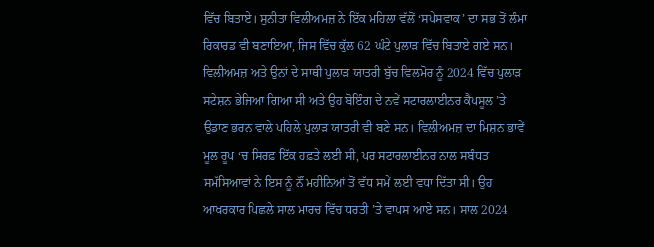ਵਿੱਚ ਬਿਤਾਏ। ਸੁਨੀਤਾ ਵਿਲੀਅਮਜ਼ ਨੇ ਇੱਕ ਮਹਿਲਾ ਵੱਲੋਂ ‘ਸਪੇਸਵਾਕ’ ਦਾ ਸਭ ਤੋਂ ਲੰਮਾ ਰਿਕਾਰਡ ਵੀ ਬਣਾਇਆ, ਜਿਸ ਵਿੱਚ ਕੁੱਲ 62 ਘੰਟੇ ਪੁਲਾੜ ਵਿੱਚ ਬਿਤਾਏ ਗਏ ਸਨ। ਵਿਲੀਅਮਜ਼ ਅਤੇ ਉਨਾਂ ਦੇ ਸਾਥੀ ਪੁਲਾੜ ਯਾਤਰੀ ਬੁੱਚ ਵਿਲਮੋਰ ਨੂੰ 2024 ਵਿੱਚ ਪੁਲਾੜ ਸਟੇਸ਼ਨ ਭੇਜਿਆ ਗਿਆ ਸੀ ਅਤੇ ਉਹ ਬੋਇੰਗ ਦੇ ਨਵੇਂ ਸਟਾਰਲਾਈਨਰ ਕੈਪਸੂਲ ’ਤੇ ਉਡਾਣ ਭਰਨ ਵਾਲੇ ਪਹਿਲੇ ਪੁਲਾੜ ਯਾਤਰੀ ਵੀ ਬਣੇ ਸਨ। ਵਿਲੀਅਮਜ਼ ਦਾ ਮਿਸ਼ਨ ਭਾਵੇਂ ਮੂਲ ਰੂਪ ‘ਚ ਸਿਰਫ਼ ਇੱਕ ਹਫ਼ਤੇ ਲਈ ਸੀ, ਪਰ ਸਟਾਰਲਾਈਨਰ ਨਾਲ ਸਬੰਧਤ ਸਮੱਸਿਆਵਾਂ ਨੇ ਇਸ ਨੂੰ ਨੌਂ ਮਹੀਨਿਆਂ ਤੋਂ ਵੱਧ ਸਮੇਂ ਲਈ ਵਧਾ ਦਿੱਤਾ ਸੀ। ਉਹ ਆਖਰਕਾਰ ਪਿਛਲੇ ਸਾਲ ਮਾਰਚ ਵਿੱਚ ਧਰਤੀ ’ਤੇ ਵਾਪਸ ਆਏ ਸਨ। ਸਾਲ 2024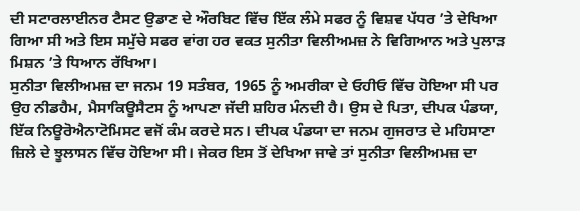ਦੀ ਸਟਾਰਲਾਈਨਰ ਟੈਸਟ ਉਡਾਣ ਦੇ ਔਰਬਿਟ ਵਿੱਚ ਇੱਕ ਲੰਮੇ ਸਫਰ ਨੂੰ ਵਿਸ਼ਵ ਪੱਧਰ ’ਤੇ ਦੇਖਿਆ ਗਿਆ ਸੀ ਅਤੇ ਇਸ ਸਮੁੱਚੇ ਸਫਰ ਵਾਂਗ ਹਰ ਵਕਤ ਸੁਨੀਤਾ ਵਿਲੀਅਮਜ਼ ਨੇ ਵਿਗਿਆਨ ਅਤੇ ਪੁਲਾੜ ਮਿਸ਼ਨ ’ਤੇ ਧਿਆਨ ਰੱਖਿਆ।
ਸੁਨੀਤਾ ਵਿਲੀਅਮਜ਼ ਦਾ ਜਨਮ 19 ਸਤੰਬਰ, 1965 ਨੂੰ ਅਮਰੀਕਾ ਦੇ ਓਹੀਓ ਵਿੱਚ ਹੋਇਆ ਸੀ ਪਰ ਉਹ ਨੀਡਹੈਮ, ਮੈਸਾਕਿਊਸੈਟਸ ਨੂੰ ਆਪਣਾ ਜੱਦੀ ਸ਼ਹਿਰ ਮੰਨਦੀ ਹੈ। ਉਸ ਦੇ ਪਿਤਾ, ਦੀਪਕ ਪੰਡਯਾ, ਇੱਕ ਨਿਊਰੋਐਨਾਟੋਮਿਸਟ ਵਜੋਂ ਕੰਮ ਕਰਦੇ ਸਨ। ਦੀਪਕ ਪੰਡਯਾ ਦਾ ਜਨਮ ਗੁਜਰਾਤ ਦੇ ਮਹਿਸਾਣਾ ਜ਼ਿਲੇ ਦੇ ਝੂਲਾਸਨ ਵਿੱਚ ਹੋਇਆ ਸੀ। ਜੇਕਰ ਇਸ ਤੋਂ ਦੇਖਿਆ ਜਾਵੇ ਤਾਂ ਸੁਨੀਤਾ ਵਿਲੀਅਮਜ਼ ਦਾ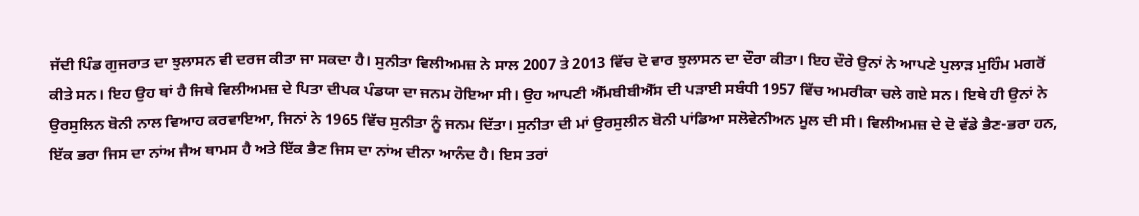ਜੱਦੀ ਪਿੰਡ ਗੁਜਰਾਤ ਦਾ ਝੁਲਾਸਨ ਵੀ ਦਰਜ ਕੀਤਾ ਜਾ ਸਕਦਾ ਹੈ। ਸੁਨੀਤਾ ਵਿਲੀਅਮਜ਼ ਨੇ ਸਾਲ 2007 ਤੇ 2013 ਵਿੱਚ ਦੋ ਵਾਰ ਝੁਲਾਸਨ ਦਾ ਦੌਰਾ ਕੀਤਾ। ਇਹ ਦੌਰੇ ਉਨਾਂ ਨੇ ਆਪਣੇ ਪੁਲਾੜ ਮੁਹਿੰਮ ਮਗਰੋਂ ਕੀਤੇ ਸਨ। ਇਹ ਉਹ ਥਾਂ ਹੈ ਜਿਥੇ ਵਿਲੀਅਮਜ਼ ਦੇ ਪਿਤਾ ਦੀਪਕ ਪੰਡਯਾ ਦਾ ਜਨਮ ਹੋਇਆ ਸੀ। ਉਹ ਆਪਣੀ ਐੱਮਬੀਬੀਐੱਸ ਦੀ ਪੜਾਈ ਸਬੰਧੀ 1957 ਵਿੱਚ ਅਮਰੀਕਾ ਚਲੇ ਗਏ ਸਨ। ਇਥੇ ਹੀ ਉਨਾਂ ਨੇ ਉਰਸੁਲਿਨ ਬੋਨੀ ਨਾਲ ਵਿਆਹ ਕਰਵਾਇਆ, ਜਿਨਾਂ ਨੇ 1965 ਵਿੱਚ ਸੁਨੀਤਾ ਨੂੰ ਜਨਮ ਦਿੱਤਾ। ਸੁਨੀਤਾ ਦੀ ਮਾਂ ਉਰਸੁਲੀਨ ਬੋਨੀ ਪਾਂਡਿਆ ਸਲੋਵੇਨੀਅਨ ਮੂਲ ਦੀ ਸੀ। ਵਿਲੀਅਮਜ਼ ਦੇ ਦੋ ਵੱਡੇ ਭੈਣ-ਭਰਾ ਹਨ, ਇੱਕ ਭਰਾ ਜਿਸ ਦਾ ਨਾਂਅ ਜੈਅ ਥਾਮਸ ਹੈ ਅਤੇ ਇੱਕ ਭੈਣ ਜਿਸ ਦਾ ਨਾਂਅ ਦੀਨਾ ਆਨੰਦ ਹੈ। ਇਸ ਤਰਾਂ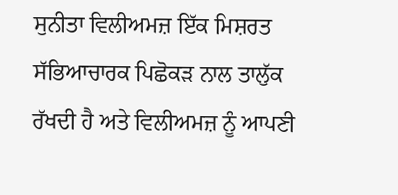ਸੁਨੀਤਾ ਵਿਲੀਅਮਜ਼ ਇੱਕ ਮਿਸ਼ਰਤ ਸੱਭਿਆਚਾਰਕ ਪਿਛੋਕੜ ਨਾਲ ਤਾਲੁੱਕ ਰੱਖਦੀ ਹੈ ਅਤੇ ਵਿਲੀਅਮਜ਼ ਨੂੰ ਆਪਣੀ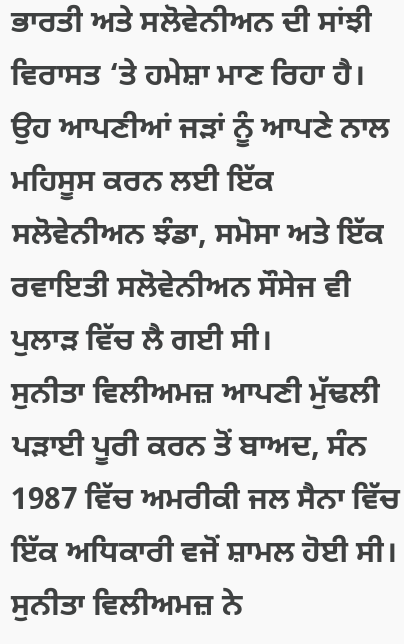ਭਾਰਤੀ ਅਤੇ ਸਲੋਵੇਨੀਅਨ ਦੀ ਸਾਂਝੀ ਵਿਰਾਸਤ ‘ਤੇ ਹਮੇਸ਼ਾ ਮਾਣ ਰਿਹਾ ਹੈ। ਉਹ ਆਪਣੀਆਂ ਜੜਾਂ ਨੂੰ ਆਪਣੇ ਨਾਲ ਮਹਿਸੂਸ ਕਰਨ ਲਈ ਇੱਕ ਸਲੋਵੇਨੀਅਨ ਝੰਡਾ, ਸਮੋਸਾ ਅਤੇ ਇੱਕ ਰਵਾਇਤੀ ਸਲੋਵੇਨੀਅਨ ਸੌਸੇਜ ਵੀ ਪੁਲਾੜ ਵਿੱਚ ਲੈ ਗਈ ਸੀ।
ਸੁਨੀਤਾ ਵਿਲੀਅਮਜ਼ ਆਪਣੀ ਮੁੱਢਲੀ ਪੜਾਈ ਪੂਰੀ ਕਰਨ ਤੋਂ ਬਾਅਦ, ਸੰਨ 1987 ਵਿੱਚ ਅਮਰੀਕੀ ਜਲ ਸੈਨਾ ਵਿੱਚ ਇੱਕ ਅਧਿਕਾਰੀ ਵਜੋਂ ਸ਼ਾਮਲ ਹੋਈ ਸੀ। ਸੁਨੀਤਾ ਵਿਲੀਅਮਜ਼ ਨੇ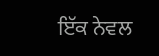ਇੱਕ ਨੇਵਲ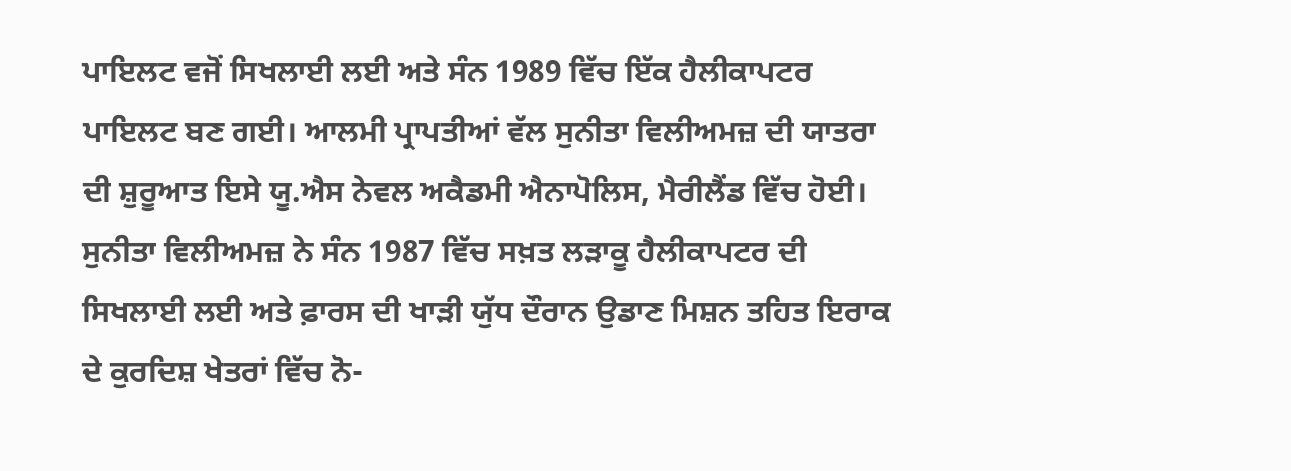ਪਾਇਲਟ ਵਜੋਂ ਸਿਖਲਾਈ ਲਈ ਅਤੇ ਸੰਨ 1989 ਵਿੱਚ ਇੱਕ ਹੈਲੀਕਾਪਟਰ ਪਾਇਲਟ ਬਣ ਗਈ। ਆਲਮੀ ਪ੍ਰਾਪਤੀਆਂ ਵੱਲ ਸੁਨੀਤਾ ਵਿਲੀਅਮਜ਼ ਦੀ ਯਾਤਰਾ ਦੀ ਸ਼ੁਰੂਆਤ ਇਸੇ ਯੂ.ਐਸ ਨੇਵਲ ਅਕੈਡਮੀ ਐਨਾਪੋਲਿਸ, ਮੈਰੀਲੈਂਡ ਵਿੱਚ ਹੋਈ। ਸੁਨੀਤਾ ਵਿਲੀਅਮਜ਼ ਨੇ ਸੰਨ 1987 ਵਿੱਚ ਸਖ਼ਤ ਲੜਾਕੂ ਹੈਲੀਕਾਪਟਰ ਦੀ ਸਿਖਲਾਈ ਲਈ ਅਤੇ ਫ਼ਾਰਸ ਦੀ ਖਾੜੀ ਯੁੱਧ ਦੌਰਾਨ ਉਡਾਣ ਮਿਸ਼ਨ ਤਹਿਤ ਇਰਾਕ ਦੇ ਕੁਰਦਿਸ਼ ਖੇਤਰਾਂ ਵਿੱਚ ਨੋ-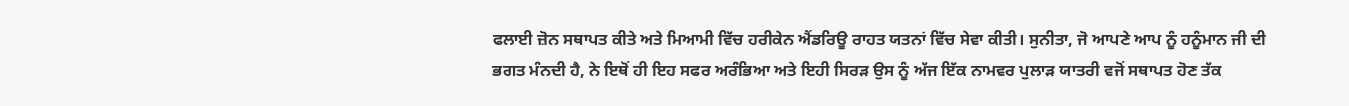ਫਲਾਈ ਜ਼ੋਨ ਸਥਾਪਤ ਕੀਤੇ ਅਤੇ ਮਿਆਮੀ ਵਿੱਚ ਹਰੀਕੇਨ ਐਂਡਰਿਊ ਰਾਹਤ ਯਤਨਾਂ ਵਿੱਚ ਸੇਵਾ ਕੀਤੀ। ਸੁਨੀਤਾ, ਜੋ ਆਪਣੇ ਆਪ ਨੂੰ ਹਨੂੰਮਾਨ ਜੀ ਦੀ ਭਗਤ ਮੰਨਦੀ ਹੈ, ਨੇ ਇਥੋਂ ਹੀ ਇਹ ਸਫਰ ਅਰੰਭਿਆ ਅਤੇ ਇਹੀ ਸਿਰੜ ਉਸ ਨੂੰ ਅੱਜ ਇੱਕ ਨਾਮਵਰ ਪੁਲਾੜ ਯਾਤਰੀ ਵਜੋਂ ਸਥਾਪਤ ਹੋਣ ਤੱਕ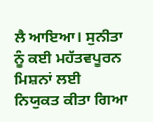ਲੈ ਆਇਆ। ਸੁਨੀਤਾ ਨੂੰ ਕਈ ਮਹੱਤਵਪੂਰਨ ਮਿਸ਼ਨਾਂ ਲਈ ਨਿਯੁਕਤ ਕੀਤਾ ਗਿਆ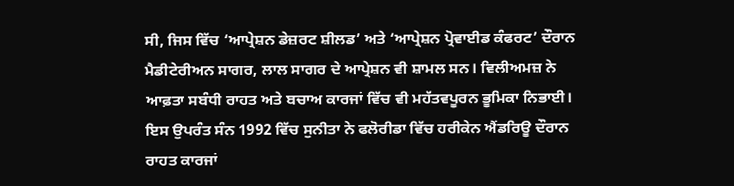ਸੀ, ਜਿਸ ਵਿੱਚ ‘ਆਪ੍ਰੇਸ਼ਨ ਡੇਜ਼ਰਟ ਸ਼ੀਲਡ’ ਅਤੇ ‘ਆਪ੍ਰੇਸ਼ਨ ਪ੍ਰੋਵਾਈਡ ਕੰਫਰਟ’ ਦੌਰਾਨ ਮੈਡੀਟੇਰੀਅਨ ਸਾਗਰ, ਲਾਲ ਸਾਗਰ ਦੇ ਆਪ੍ਰੇਸ਼ਨ ਵੀ ਸ਼ਾਮਲ ਸਨ। ਵਿਲੀਅਮਜ਼ ਨੇ ਆਫ਼ਤਾ ਸਬੰਧੀ ਰਾਹਤ ਅਤੇ ਬਚਾਅ ਕਾਰਜਾਂ ਵਿੱਚ ਵੀ ਮਹੱਤਵਪੂਰਨ ਭੂਮਿਕਾ ਨਿਭਾਈ। ਇਸ ਉਪਰੰਤ ਸੰਨ 1992 ਵਿੱਚ ਸੁਨੀਤਾ ਨੇ ਫਲੋਰੀਡਾ ਵਿੱਚ ਹਰੀਕੇਨ ਐਂਡਰਿਊ ਦੌਰਾਨ ਰਾਹਤ ਕਾਰਜਾਂ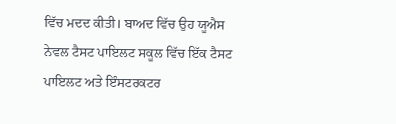ਵਿੱਚ ਮਦਦ ਕੀਤੀ। ਬਾਅਦ ਵਿੱਚ ਉਹ ਯੂਐਸ ਨੇਵਲ ਟੈਸਟ ਪਾਇਲਟ ਸਕੂਲ ਵਿੱਚ ਇੱਕ ਟੈਸਟ ਪਾਇਲਟ ਅਤੇ ਇੰਸਟਰਕਟਰ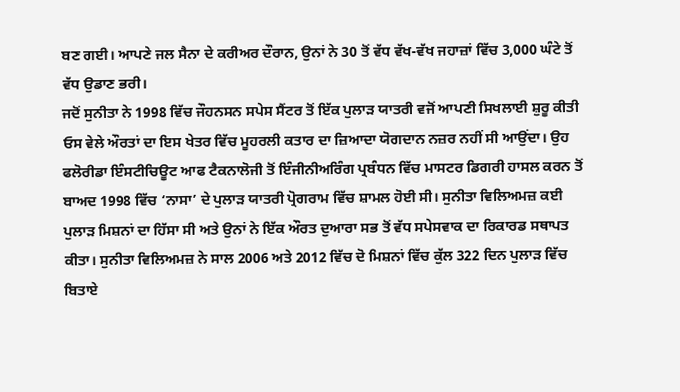ਬਣ ਗਈ। ਆਪਣੇ ਜਲ ਸੈਨਾ ਦੇ ਕਰੀਅਰ ਦੌਰਾਨ, ਉਨਾਂ ਨੇ 30 ਤੋਂ ਵੱਧ ਵੱਖ-ਵੱਖ ਜਹਾਜ਼ਾਂ ਵਿੱਚ 3,000 ਘੰਟੇ ਤੋਂ ਵੱਧ ਉਡਾਣ ਭਰੀ।
ਜਦੋਂ ਸੁਨੀਤਾ ਨੇ 1998 ਵਿੱਚ ਜੌਹਨਸਨ ਸਪੇਸ ਸੈਂਟਰ ਤੋਂ ਇੱਕ ਪੁਲਾੜ ਯਾਤਰੀ ਵਜੋਂ ਆਪਣੀ ਸਿਖਲਾਈ ਸ਼ੁਰੂ ਕੀਤੀ ਓਸ ਵੇਲੇ ਔਰਤਾਂ ਦਾ ਇਸ ਖੇਤਰ ਵਿੱਚ ਮੂਹਰਲੀ ਕਤਾਰ ਦਾ ਜ਼ਿਆਦਾ ਯੋਗਦਾਨ ਨਜ਼ਰ ਨਹੀਂ ਸੀ ਆਉਂਦਾ। ਉਹ ਫਲੋਰੀਡਾ ਇੰਸਟੀਚਿਊਟ ਆਫ ਟੈਕਨਾਲੋਜੀ ਤੋਂ ਇੰਜੀਨੀਅਰਿੰਗ ਪ੍ਰਬੰਧਨ ਵਿੱਚ ਮਾਸਟਰ ਡਿਗਰੀ ਹਾਸਲ ਕਰਨ ਤੋਂ ਬਾਅਦ 1998 ਵਿੱਚ ‘ਨਾਸਾ’ ਦੇ ਪੁਲਾੜ ਯਾਤਰੀ ਪ੍ਰੋਗਰਾਮ ਵਿੱਚ ਸ਼ਾਮਲ ਹੋਈ ਸੀ। ਸੁਨੀਤਾ ਵਿਲਿਅਮਜ਼ ਕਈ ਪੁਲਾੜ ਮਿਸ਼ਨਾਂ ਦਾ ਹਿੱਸਾ ਸੀ ਅਤੇ ਉਨਾਂ ਨੇ ਇੱਕ ਔਰਤ ਦੁਆਰਾ ਸਭ ਤੋਂ ਵੱਧ ਸਪੇਸਵਾਕ ਦਾ ਰਿਕਾਰਡ ਸਥਾਪਤ ਕੀਤਾ। ਸੁਨੀਤਾ ਵਿਲਿਅਮਜ਼ ਨੇ ਸਾਲ 2006 ਅਤੇ 2012 ਵਿੱਚ ਦੋ ਮਿਸ਼ਨਾਂ ਵਿੱਚ ਕੁੱਲ 322 ਦਿਨ ਪੁਲਾੜ ਵਿੱਚ ਬਿਤਾਏ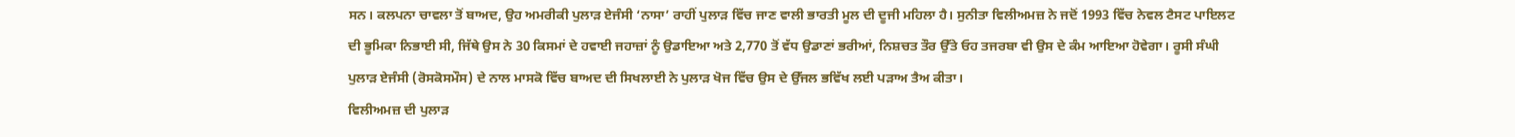ਸਨ। ਕਲਪਨਾ ਚਾਵਲਾ ਤੋਂ ਬਾਅਦ, ਉਹ ਅਮਰੀਕੀ ਪੁਲਾੜ ਏਜੰਸੀ ‘ਨਾਸਾ’ ਰਾਹੀਂ ਪੁਲਾੜ ਵਿੱਚ ਜਾਣ ਵਾਲੀ ਭਾਰਤੀ ਮੂਲ ਦੀ ਦੂਜੀ ਮਹਿਲਾ ਹੈ। ਸੁਨੀਤਾ ਵਿਲੀਅਮਜ਼ ਨੇ ਜਦੋਂ 1993 ਵਿੱਚ ਨੇਵਲ ਟੈਸਟ ਪਾਇਲਟ ਦੀ ਭੂਮਿਕਾ ਨਿਭਾਈ ਸੀ, ਜਿੱਥੇ ਉਸ ਨੇ 30 ਕਿਸਮਾਂ ਦੇ ਹਵਾਈ ਜਹਾਜ਼ਾਂ ਨੂੰ ਉਡਾਇਆ ਅਤੇ 2,770 ਤੋਂ ਵੱਧ ਉਡਾਣਾਂ ਭਰੀਆਂ, ਨਿਸ਼ਚਤ ਤੌਰ ਉੱਤੇ ਓਹ ਤਜਰਬਾ ਵੀ ਉਸ ਦੇ ਕੰਮ ਆਇਆ ਹੋਵੇਗਾ। ਰੂਸੀ ਸੰਘੀ ਪੁਲਾੜ ਏਜੰਸੀ (ਰੋਸਕੋਸਮੌਸ) ਦੇ ਨਾਲ ਮਾਸਕੋ ਵਿੱਚ ਬਾਅਦ ਦੀ ਸਿਖਲਾਈ ਨੇ ਪੁਲਾੜ ਖੋਜ ਵਿੱਚ ਉਸ ਦੇ ਉੱਜਲ ਭਵਿੱਖ ਲਈ ਪੜਾਅ ਤੈਅ ਕੀਤਾ।
ਵਿਲੀਅਮਜ਼ ਦੀ ਪੁਲਾੜ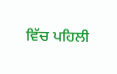ਵਿੱਚ ਪਹਿਲੀ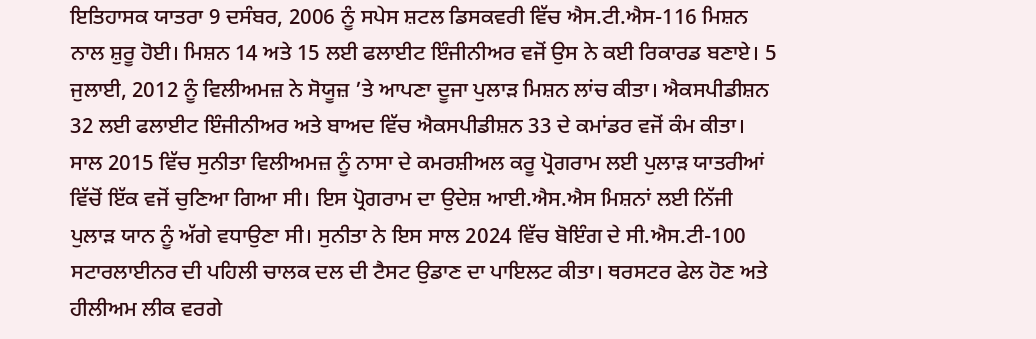ਇਤਿਹਾਸਕ ਯਾਤਰਾ 9 ਦਸੰਬਰ, 2006 ਨੂੰ ਸਪੇਸ ਸ਼ਟਲ ਡਿਸਕਵਰੀ ਵਿੱਚ ਐਸ.ਟੀ.ਐਸ-116 ਮਿਸ਼ਨ ਨਾਲ ਸ਼ੁਰੂ ਹੋਈ। ਮਿਸ਼ਨ 14 ਅਤੇ 15 ਲਈ ਫਲਾਈਟ ਇੰਜੀਨੀਅਰ ਵਜੋਂ ਉਸ ਨੇ ਕਈ ਰਿਕਾਰਡ ਬਣਾਏ। 5 ਜੁਲਾਈ, 2012 ਨੂੰ ਵਿਲੀਅਮਜ਼ ਨੇ ਸੋਯੂਜ਼ ’ਤੇ ਆਪਣਾ ਦੂਜਾ ਪੁਲਾੜ ਮਿਸ਼ਨ ਲਾਂਚ ਕੀਤਾ। ਐਕਸਪੀਡੀਸ਼ਨ 32 ਲਈ ਫਲਾਈਟ ਇੰਜੀਨੀਅਰ ਅਤੇ ਬਾਅਦ ਵਿੱਚ ਐਕਸਪੀਡੀਸ਼ਨ 33 ਦੇ ਕਮਾਂਡਰ ਵਜੋਂ ਕੰਮ ਕੀਤਾ। ਸਾਲ 2015 ਵਿੱਚ ਸੁਨੀਤਾ ਵਿਲੀਅਮਜ਼ ਨੂੰ ਨਾਸਾ ਦੇ ਕਮਰਸ਼ੀਅਲ ਕਰੂ ਪ੍ਰੋਗਰਾਮ ਲਈ ਪੁਲਾੜ ਯਾਤਰੀਆਂ ਵਿੱਚੋਂ ਇੱਕ ਵਜੋਂ ਚੁਣਿਆ ਗਿਆ ਸੀ। ਇਸ ਪ੍ਰੋਗਰਾਮ ਦਾ ਉਦੇਸ਼ ਆਈ.ਐਸ.ਐਸ ਮਿਸ਼ਨਾਂ ਲਈ ਨਿੱਜੀ ਪੁਲਾੜ ਯਾਨ ਨੂੰ ਅੱਗੇ ਵਧਾਉਣਾ ਸੀ। ਸੁਨੀਤਾ ਨੇ ਇਸ ਸਾਲ 2024 ਵਿੱਚ ਬੋਇੰਗ ਦੇ ਸੀ.ਐਸ.ਟੀ-100 ਸਟਾਰਲਾਈਨਰ ਦੀ ਪਹਿਲੀ ਚਾਲਕ ਦਲ ਦੀ ਟੈਸਟ ਉਡਾਣ ਦਾ ਪਾਇਲਟ ਕੀਤਾ। ਥਰਸਟਰ ਫੇਲ ਹੋਣ ਅਤੇ ਹੀਲੀਅਮ ਲੀਕ ਵਰਗੇ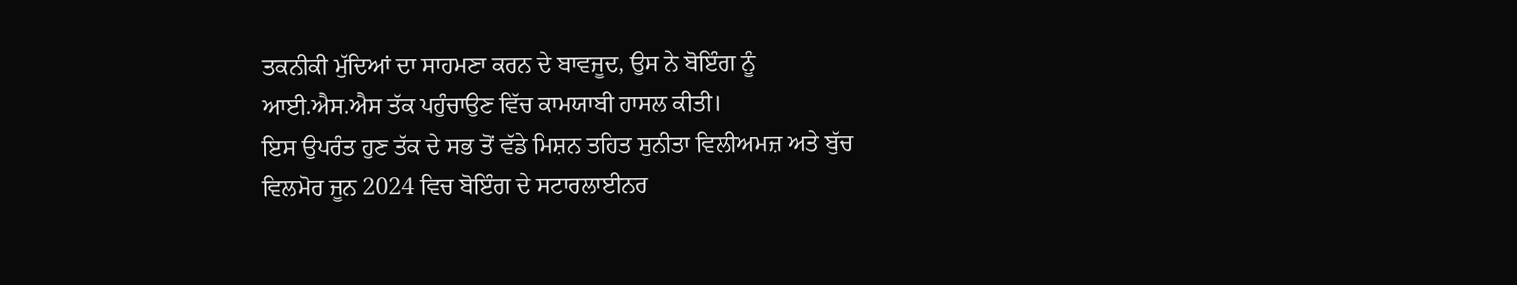ਤਕਨੀਕੀ ਮੁੱਦਿਆਂ ਦਾ ਸਾਹਮਣਾ ਕਰਨ ਦੇ ਬਾਵਜੂਦ, ਉਸ ਨੇ ਬੋਇੰਗ ਨੂੰ ਆਈ.ਐਸ.ਐਸ ਤੱਕ ਪਹੁੰਚਾਉਣ ਵਿੱਚ ਕਾਮਯਾਬੀ ਹਾਸਲ ਕੀਤੀ।
ਇਸ ਉਪਰੰਤ ਹੁਣ ਤੱਕ ਦੇ ਸਭ ਤੋਂ ਵੱਡੇ ਮਿਸ਼ਨ ਤਹਿਤ ਸੁਨੀਤਾ ਵਿਲੀਅਮਜ਼ ਅਤੇ ਬੁੱਚ ਵਿਲਮੋਰ ਜੂਨ 2024 ਵਿਚ ਬੋਇੰਗ ਦੇ ਸਟਾਰਲਾਈਨਰ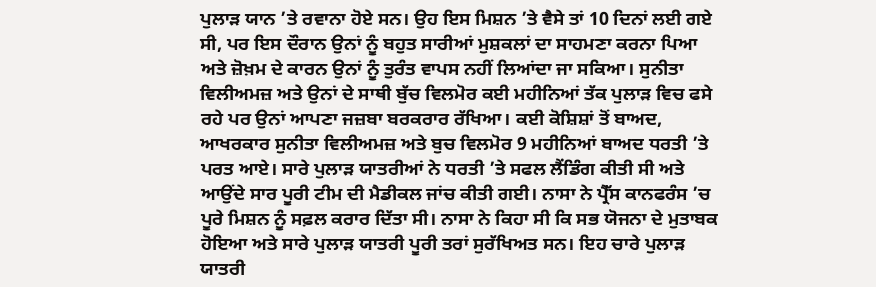ਪੁਲਾੜ ਯਾਨ ’ਤੇ ਰਵਾਨਾ ਹੋਏ ਸਨ। ਉਹ ਇਸ ਮਿਸ਼ਨ ’ਤੇ ਵੈਸੇ ਤਾਂ 10 ਦਿਨਾਂ ਲਈ ਗਏ ਸੀ, ਪਰ ਇਸ ਦੌਰਾਨ ਉਨਾਂ ਨੂੰ ਬਹੁਤ ਸਾਰੀਆਂ ਮੁਸ਼ਕਲਾਂ ਦਾ ਸਾਹਮਣਾ ਕਰਨਾ ਪਿਆ ਅਤੇ ਜ਼ੋਖ਼ਮ ਦੇ ਕਾਰਨ ਉਨਾਂ ਨੂੰ ਤੁਰੰਤ ਵਾਪਸ ਨਹੀਂ ਲਿਆਂਦਾ ਜਾ ਸਕਿਆ। ਸੁਨੀਤਾ ਵਿਲੀਅਮਜ਼ ਅਤੇ ਉਨਾਂ ਦੇ ਸਾਥੀ ਬੁੱਚ ਵਿਲਮੋਰ ਕਈ ਮਹੀਨਿਆਂ ਤੱਕ ਪੁਲਾੜ ਵਿਚ ਫਸੇ ਰਹੇ ਪਰ ਉਨਾਂ ਆਪਣਾ ਜਜ਼ਬਾ ਬਰਕਰਾਰ ਰੱਖਿਆ। ਕਈ ਕੋਸ਼ਿਸ਼ਾਂ ਤੋਂ ਬਾਅਦ, ਆਖਰਕਾਰ ਸੁਨੀਤਾ ਵਿਲੀਅਮਜ਼ ਅਤੇ ਬੁਚ ਵਿਲਮੋਰ 9 ਮਹੀਨਿਆਂ ਬਾਅਦ ਧਰਤੀ ’ਤੇ ਪਰਤ ਆਏ। ਸਾਰੇ ਪੁਲਾੜ ਯਾਤਰੀਆਂ ਨੇ ਧਰਤੀ ’ਤੇ ਸਫਲ ਲੈਂਡਿੰਗ ਕੀਤੀ ਸੀ ਅਤੇ ਆਉਂਦੇ ਸਾਰ ਪੂਰੀ ਟੀਮ ਦੀ ਮੈਡੀਕਲ ਜਾਂਚ ਕੀਤੀ ਗਈ। ਨਾਸਾ ਨੇ ਪ੍ਰੈੱਸ ਕਾਨਫਰੰਸ ’ਚ ਪੂਰੇ ਮਿਸ਼ਨ ਨੂੰ ਸਫ਼ਲ ਕਰਾਰ ਦਿੱਤਾ ਸੀ। ਨਾਸਾ ਨੇ ਕਿਹਾ ਸੀ ਕਿ ਸਭ ਯੋਜਨਾ ਦੇ ਮੁਤਾਬਕ ਹੋਇਆ ਅਤੇ ਸਾਰੇ ਪੁਲਾੜ ਯਾਤਰੀ ਪੂਰੀ ਤਰਾਂ ਸੁਰੱਖਿਅਤ ਸਨ। ਇਹ ਚਾਰੇ ਪੁਲਾੜ ਯਾਤਰੀ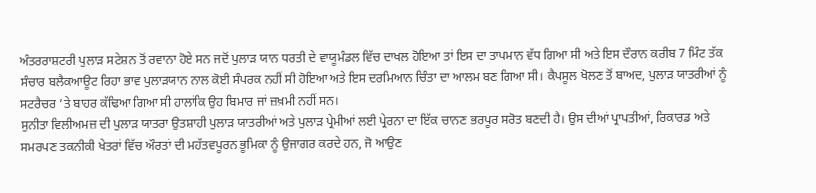ਅੰਤਰਰਾਸ਼ਟਰੀ ਪੁਲਾੜ ਸਟੇਸ਼ਨ ਤੋਂ ਰਵਾਨਾ ਹੋਏ ਸਨ ਜਦੋਂ ਪੁਲਾੜ ਯਾਨ ਧਰਤੀ ਦੇ ਵਾਯੂਮੰਡਲ ਵਿੱਚ ਦਾਖਲ ਹੋਇਆ ਤਾਂ ਇਸ ਦਾ ਤਾਪਮਾਨ ਵੱਧ ਗਿਆ ਸੀ ਅਤੇ ਇਸ ਦੌਰਾਨ ਕਰੀਬ 7 ਮਿੰਟ ਤੱਕ ਸੰਚਾਰ ਬਲੈਕਆਊਟ ਰਿਹਾ ਭਾਵ ਪੁਲਾੜਯਾਨ ਨਾਲ ਕੋਈ ਸੰਪਰਕ ਨਹੀਂ ਸੀ ਹੋਇਆ ਅਤੇ ਇਸ ਦਰਮਿਆਨ ਚਿੰਤਾ ਦਾ ਆਲਮ ਬਣ ਗਿਆ ਸੀ। ਕੈਪਸੂਲ ਖੋਲਣ ਤੋਂ ਬਾਅਦ, ਪੁਲਾੜ ਯਾਤਰੀਆਂ ਨੂੰ ਸਟਰੈਚਰ ’ਤੇ ਬਾਹਰ ਕੱਢਿਆ ਗਿਆ ਸੀ ਹਾਲਾਂਕਿ ਉਹ ਬਿਮਾਰ ਜਾਂ ਜ਼ਖ਼ਮੀ ਨਹੀਂ ਸਨ।
ਸੁਨੀਤਾ ਵਿਲੀਅਮਜ਼ ਦੀ ਪੁਲਾੜ ਯਾਤਰਾ ਉਤਸ਼ਾਹੀ ਪੁਲਾੜ ਯਾਤਰੀਆਂ ਅਤੇ ਪੁਲਾੜ ਪ੍ਰੇਮੀਆਂ ਲਈ ਪ੍ਰੇਰਨਾ ਦਾ ਇੱਕ ਚਾਨਣ ਭਰਪੂਰ ਸਰੋਤ ਬਣਦੀ ਹੈ। ਉਸ ਦੀਆਂ ਪ੍ਰਾਪਤੀਆਂ, ਰਿਕਾਰਡ ਅਤੇ ਸਮਰਪਣ ਤਕਨੀਕੀ ਖੇਤਰਾਂ ਵਿੱਚ ਔਰਤਾਂ ਦੀ ਮਹੱਤਵਪੂਰਨ ਭੂਮਿਕਾ ਨੂੰ ਉਜਾਗਰ ਕਰਦੇ ਹਨ, ਜੋ ਆਉਣ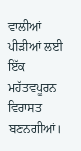ਵਾਲੀਆਂ ਪੀੜੀਆਂ ਲਈ ਇੱਕ ਮਹੱਤਵਪੂਰਨ ਵਿਰਾਸਤ ਬਣਨਗੀਆਂ।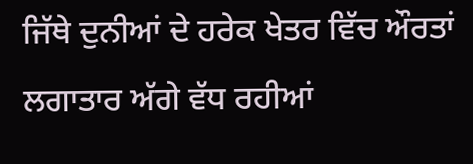ਜਿੱਥੇ ਦੁਨੀਆਂ ਦੇ ਹਰੇਕ ਖੇਤਰ ਵਿੱਚ ਔਰਤਾਂ ਲਗਾਤਾਰ ਅੱਗੇ ਵੱਧ ਰਹੀਆਂ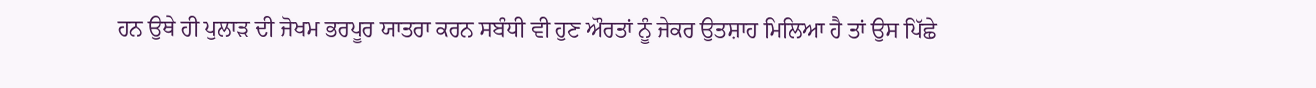ਹਨ ਉਥੇ ਹੀ ਪੁਲਾੜ ਦੀ ਜੋਖਮ ਭਰਪੂਰ ਯਾਤਰਾ ਕਰਨ ਸਬੰਧੀ ਵੀ ਹੁਣ ਔਰਤਾਂ ਨੂੰ ਜੇਕਰ ਉਤਸ਼ਾਹ ਮਿਲਿਆ ਹੈ ਤਾਂ ਉਸ ਪਿੱਛੇ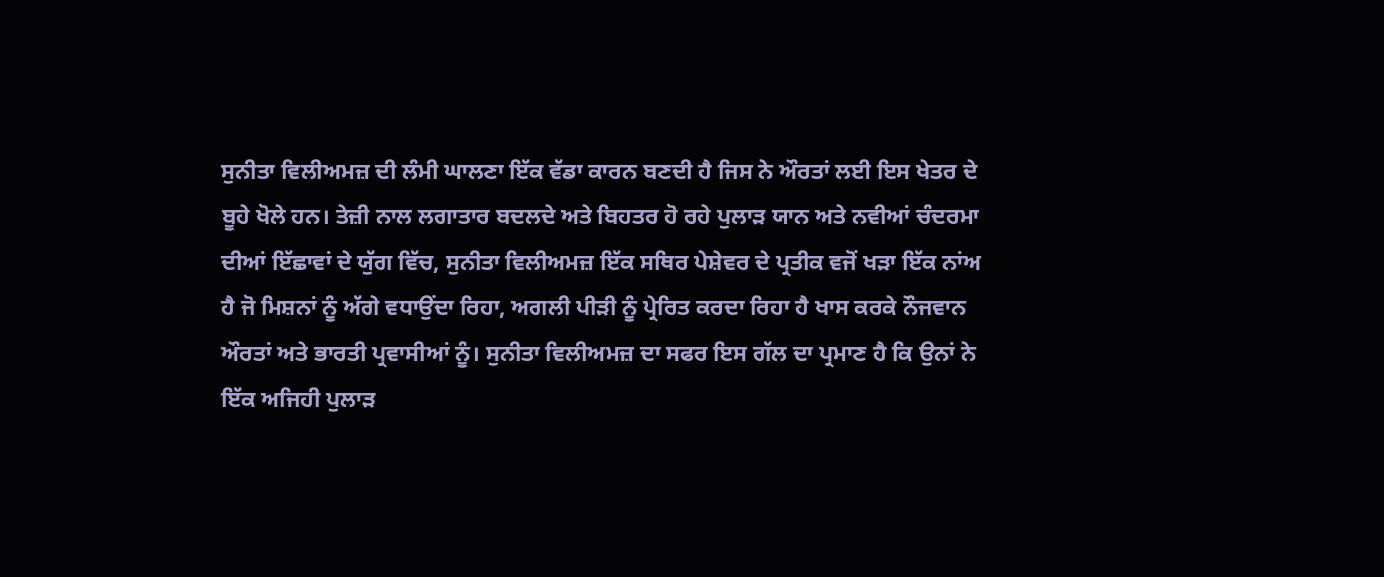ਸੁਨੀਤਾ ਵਿਲੀਅਮਜ਼ ਦੀ ਲੰਮੀ ਘਾਲਣਾ ਇੱਕ ਵੱਡਾ ਕਾਰਨ ਬਣਦੀ ਹੈ ਜਿਸ ਨੇ ਔਰਤਾਂ ਲਈ ਇਸ ਖੇਤਰ ਦੇ ਬੂਹੇ ਖੋਲੇ ਹਨ। ਤੇਜ਼ੀ ਨਾਲ ਲਗਾਤਾਰ ਬਦਲਦੇ ਅਤੇ ਬਿਹਤਰ ਹੋ ਰਹੇ ਪੁਲਾੜ ਯਾਨ ਅਤੇ ਨਵੀਆਂ ਚੰਦਰਮਾ ਦੀਆਂ ਇੱਛਾਵਾਂ ਦੇ ਯੁੱਗ ਵਿੱਚ, ਸੁਨੀਤਾ ਵਿਲੀਅਮਜ਼ ਇੱਕ ਸਥਿਰ ਪੇਸ਼ੇਵਰ ਦੇ ਪ੍ਰਤੀਕ ਵਜੋਂ ਖੜਾ ਇੱਕ ਨਾਂਅ ਹੈ ਜੋ ਮਿਸ਼ਨਾਂ ਨੂੰ ਅੱਗੇ ਵਧਾਉਂਦਾ ਰਿਹਾ, ਅਗਲੀ ਪੀੜੀ ਨੂੰ ਪ੍ਰੇਰਿਤ ਕਰਦਾ ਰਿਹਾ ਹੈ ਖਾਸ ਕਰਕੇ ਨੌਜਵਾਨ ਔਰਤਾਂ ਅਤੇ ਭਾਰਤੀ ਪ੍ਰਵਾਸੀਆਂ ਨੂੰ। ਸੁਨੀਤਾ ਵਿਲੀਅਮਜ਼ ਦਾ ਸਫਰ ਇਸ ਗੱਲ ਦਾ ਪ੍ਰਮਾਣ ਹੈ ਕਿ ਉਨਾਂ ਨੇ ਇੱਕ ਅਜਿਹੀ ਪੁਲਾੜ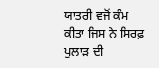ਯਾਤਰੀ ਵਜੋਂ ਕੰਮ ਕੀਤਾ ਜਿਸ ਨੇ ਸਿਰਫ਼ ਪੁਲਾੜ ਦੀ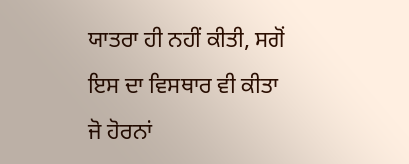ਯਾਤਰਾ ਹੀ ਨਹੀਂ ਕੀਤੀ, ਸਗੋਂ ਇਸ ਦਾ ਵਿਸਥਾਰ ਵੀ ਕੀਤਾ ਜੋ ਹੋਰਨਾਂ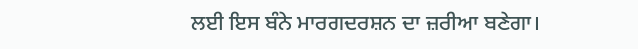ਲਈ ਇਸ ਬੰਨੇ ਮਾਰਗਦਰਸ਼ਨ ਦਾ ਜ਼ਰੀਆ ਬਣੇਗਾ।